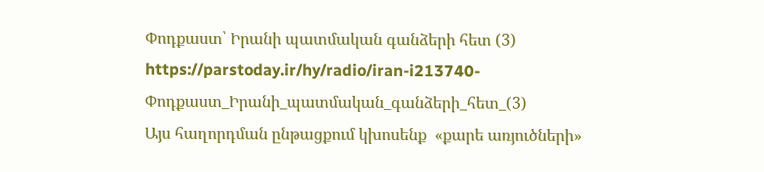Փոդքաստ՝ Իրանի պատմական գանձերի հետ (3)
https://parstoday.ir/hy/radio/iran-i213740-Փոդքաստ_Իրանի_պատմական_գանձերի_հետ_(3)
Այս հաղորդման ընթացքում կխոսենք  «քարե առյուծների»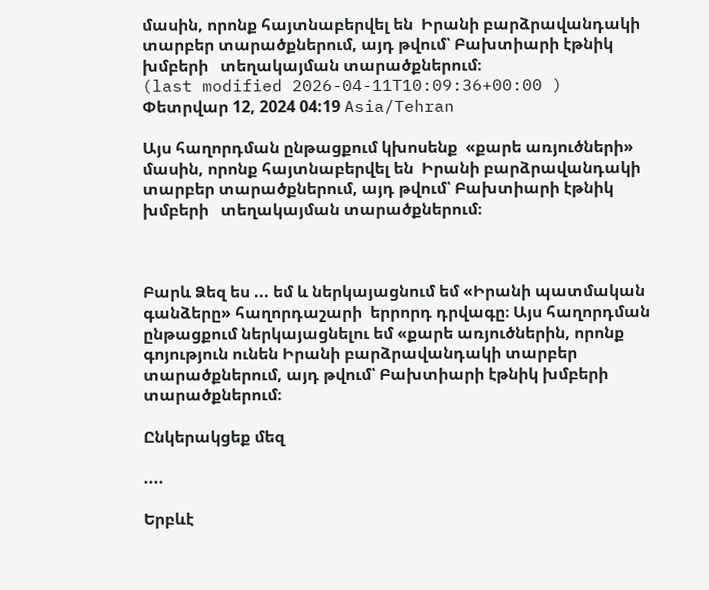մասին, որոնք հայտնաբերվել են  Իրանի բարձրավանդակի տարբեր տարածքներում, այդ թվում՝ Բախտիարի էթնիկ խմբերի   տեղակայման տարածքներում։
(last modified 2026-04-11T10:09:36+00:00 )
Փետրվար 12, 2024 04:19 Asia/Tehran

Այս հաղորդման ընթացքում կխոսենք  «քարե առյուծների» մասին, որոնք հայտնաբերվել են  Իրանի բարձրավանդակի տարբեր տարածքներում, այդ թվում՝ Բախտիարի էթնիկ խմբերի   տեղակայման տարածքներում։



Բարև Ձեզ ես ... եմ և ներկայացնում եմ «Իրանի պատմական գանձերը» հաղորդաշարի  երրորդ դրվագը։ Այս հաղորդման ընթացքում ներկայացնելու եմ «քարե առյուծներին, որոնք գոյություն ունեն Իրանի բարձրավանդակի տարբեր տարածքներում, այդ թվում՝ Բախտիարի էթնիկ խմբերի  տարածքներում։

Ընկերակցեք մեզ

....

Երբևէ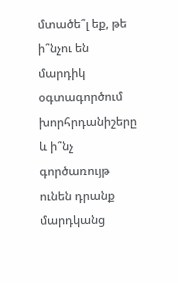մտածե՞լ եք, թե ի՞նչու են մարդիկ օգտագործում խորհրդանիշերը և ի՞նչ գործառույթ ունեն դրանք մարդկանց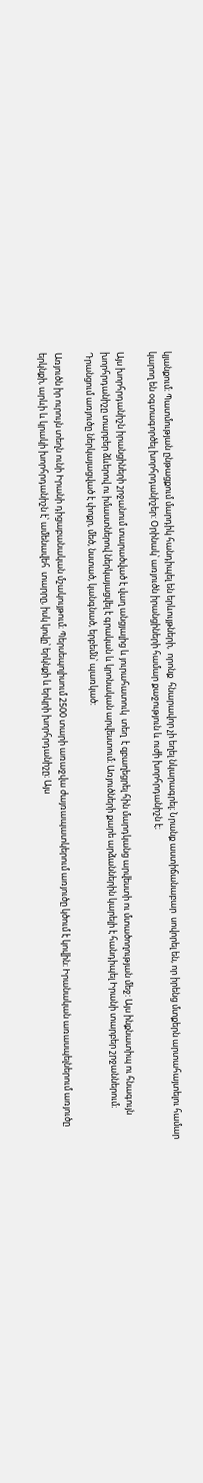կյանքում։ Պատմության ընթացքում մարդիկ հանդիպել են երևույթների,  որոնք  հնարավոր չի եղել նկարագրել։ Նրանք աստիճանաբար  սովորել են, որ իրենց մտքերն արտահայտելու համար կարող են օգտագործել խորհրդանիշեր: Օրինակ՝ առյուծն իրանցիների համար քաջություն և ուժի խորհրդանիշն է։

Այս խորհրդանիշն իրանցիների շրջանում տարածված է վաղ անցյալից և յուրահատուկ  տեղ  է զբաղեցրել հին մարդկանց արվեստի ու մտածողության մեջ: Այս ինքնատիպ ու հնագույն խորհրդանիշը տարբեր ձևերով ու իմաստներով ներկայացվել է գրական և կրոնական արվեստում։ Առյուծների քարե արձաններին կարելի է հանդիպել Իրանի տարբեր շրջաններում։ Դրանցում առյուծը ներկայացված է փոքր, մեծ, նստած, կանգնած, երբեմն՝ պառկած:

Առյուծն իր ուրույն տեղն ունի Իրանի դիցաբանական մշակույթում։ Պերսեպոլիսում 2500 տարի առաջվա ժայռապատկերում առյուծը կծում է կովին։ Իրանական առասպելներում առյուծը երկնքի, արևի և կրակի խորհրդանիշն է՝ ամենավեհ  տարրը, իսկ կովը՝ երկնքի և երկրի խորհրդանիշը։ Այս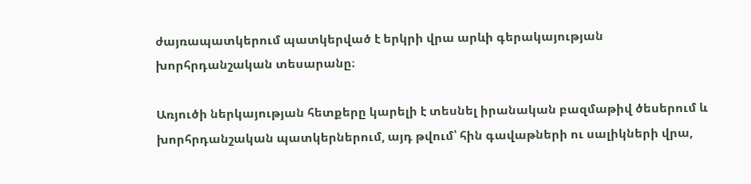ժայռապատկերում պատկերված է երկրի վրա արևի գերակայության խորհրդանշական տեսարանը։

Առյուծի ներկայության հետքերը կարելի է տեսնել իրանական բազմաթիվ ծեսերում և խորհրդանշական պատկերներում, այդ թվում՝ հին գավաթների ու սալիկների վրա,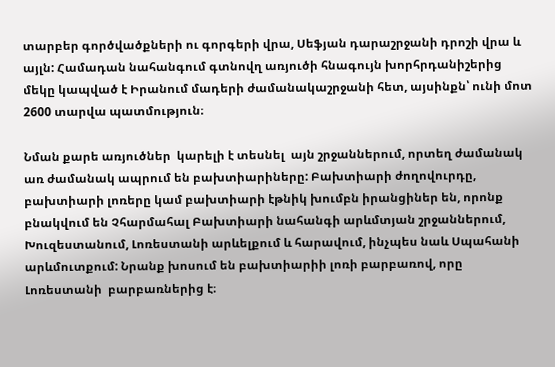տարբեր գործվածքների ու գորգերի վրա, Սեֆյան դարաշրջանի դրոշի վրա և այլն: Համադան նահանգում գտնովղ առյուծի հնագույն խորհրդանիշերից մեկը կապված է Իրանում մադերի ժամանակաշրջանի հետ, այսինքն՝ ունի մոտ 2600 տարվա պատմություն։

Նման քարե առյուծներ  կարելի է տեսնել  այն շրջաններում, որտեղ ժամանակ առ ժամանակ ապրում են բախտիարիները: Բախտիարի ժողովուրդը, բախտիարի լոռերը կամ բախտիարի էթնիկ խումբն իրանցիներ են, որոնք բնակվում են Չհարմահալ Բախտիարի նահանգի արևմտյան շրջաններում, Խուզեստանում, Լոռեստանի արևելքում և հարավում, ինչպես նաև Սպահանի արևմուտքում: Նրանք խոսում են բախտիարիի լոռի բարբառով, որը Լոռեստանի  բարբառներից է։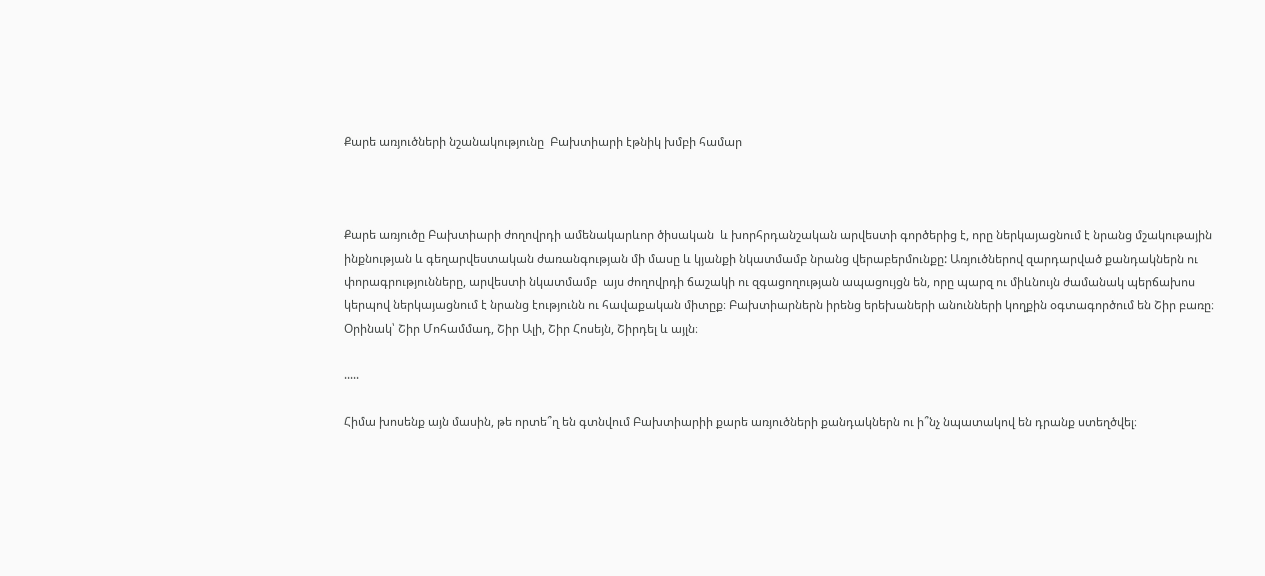Քարե առյուծների նշանակությունը  Բախտիարի էթնիկ խմբի համար



Քարե առյուծը Բախտիարի ժողովրդի ամենակարևոր ծիսական  և խորհրդանշական արվեստի գործերից է, որը ներկայացնում է նրանց մշակութային ինքնության և գեղարվեստական ժառանգության մի մասը և կյանքի նկատմամբ նրանց վերաբերմունքը: Առյուծներով զարդարված քանդակներն ու փորագրությունները, արվեստի նկատմամբ  այս ժողովրդի ճաշակի ու զգացողության ապացույցն են, որը պարզ ու միևնույն ժամանակ պերճախոս կերպով ներկայացնում է նրանց էությունն ու հավաքական միտըք։ Բախտիարներն իրենց երեխաների անունների կողքին օգտագործում են Շիր բառը։ Օրինակ՝ Շիր Մոհամմադ, Շիր Ալի, Շիր Հոսեյն, Շիրդել և այլն։

.....

Հիմա խոսենք այն մասին, թե որտե՞ղ են գտնվում Բախտիարիի քարե առյուծների քանդակներն ու ի՞նչ նպատակով են դրանք ստեղծվել։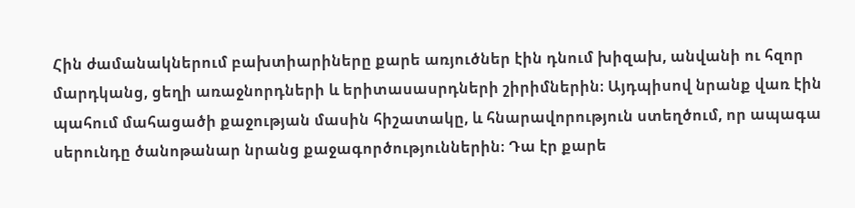Հին ժամանակներում բախտիարիները քարե առյուծներ էին դնում խիզախ, անվանի ու հզոր մարդկանց, ցեղի առաջնորդների և երիտասասրդների շիրիմներին։ Այդպիսով նրանք վառ էին պահում մահացածի քաջության մասին հիշատակը, և հնարավորություն ստեղծում, որ ապագա սերունդը ծանոթանար նրանց քաջագործություններին։ Դա էր քարե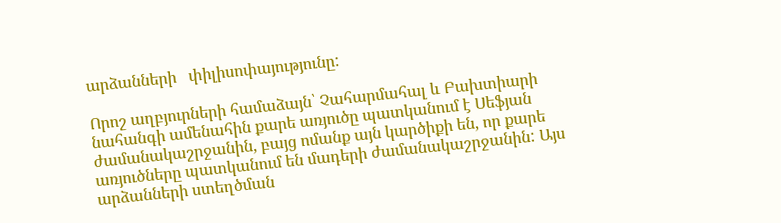արձանների   փիլիսոփայությունը:

Որոշ աղբյուրների համաձայն՝ Չահարմահալ և Բախտիարի նահանգի ամենահին քարե առյուծը պատկանում է Սեֆյան ժամանակաշրջանին, բայց ոմանք այն կարծիքի են, որ քարե առյուծները պատկանում են մադերի ժամանակաշրջանին: Այս արձանների ստեղծման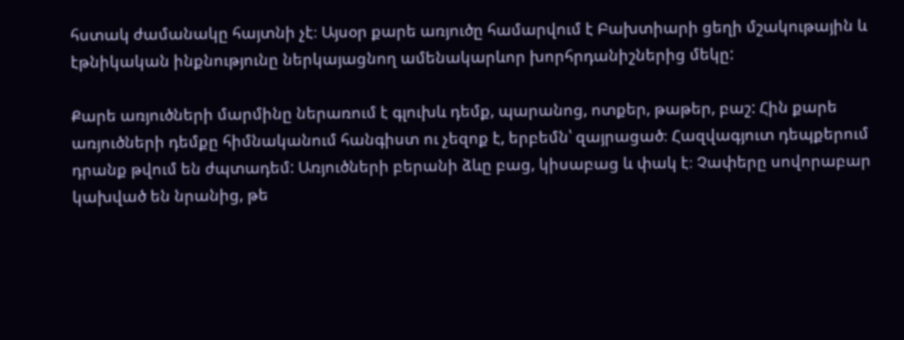հստակ ժամանակը հայտնի չէ։ Այսօր քարե առյուծը համարվում է Բախտիարի ցեղի մշակութային և էթնիկական ինքնությունը ներկայացնող ամենակարևոր խորհրդանիշներից մեկը:

Քարե առյուծների մարմինը ներառում է գլուխև դեմք, պարանոց, ոտքեր, թաթեր, բաշ: Հին քարե առյուծների դեմքը հիմնականում հանգիստ ու չեզոք է, երբեմն՝ զայրացած։ Հազվագյուտ դեպքերում դրանք թվում են ժպտադեմ: Առյուծների բերանի ձևը բաց, կիսաբաց և փակ է։ Չափերը սովորաբար կախված են նրանից, թե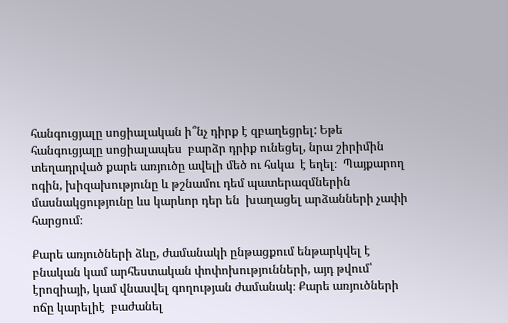հանգուցյալը սոցիալական ի՞նչ դիրք է զբաղեցրել: Եթե հանգուցյալը սոցիալապես  բարձր դրիք ունեցել, նրա շիրիմին տեղադրված քարե առյուծը ավելի մեծ ու հսկա  է եղել։  Պայքարող ոգին, խիզախությունը և թշնամու դեմ պատերազմներին մասնակցությունը ևս կարևոր դեր են  խաղացել արձանների չափի հարցում։

Քարե առյուծների ձևը, ժամանակի ընթացքում ենթարկվել է բնական կամ արհեստական փոփոխությունների, այդ թվում՝ էրոզիայի, կամ վնասվել գողության ժամանակ։ Քարե առյուծների ոճը կարելիէ  բաժանել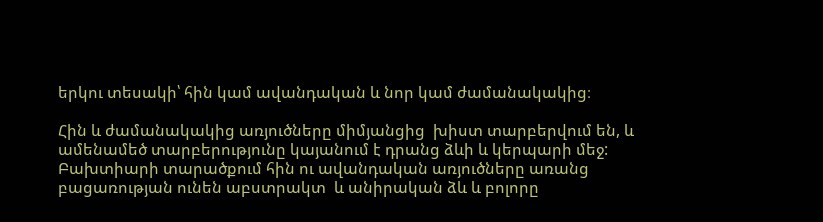երկու տեսակի՝ հին կամ ավանդական և նոր կամ ժամանակակից։

Հին և ժամանակակից առյուծները միմյանցից  խիստ տարբերվում են, և ամենամեծ տարբերությունը կայանում է դրանց ձևի և կերպարի մեջ: Բախտիարի տարածքում հին ու ավանդական առյուծները առանց բացառության ունեն աբստրակտ  և անիրական ձև և բոլորը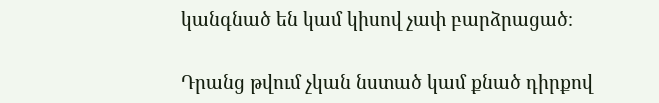կանգնած են կամ կիսով չափ բարձրացած։

Դրանց թվում չկան նստած կամ քնած դիրքով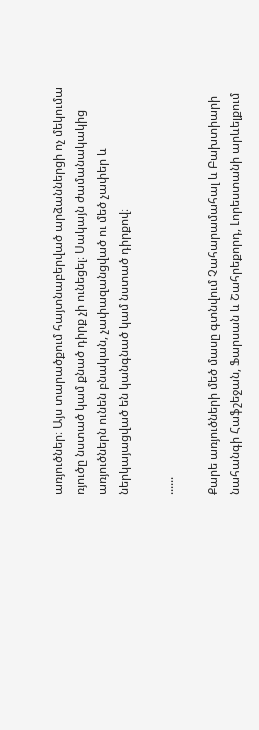առյուծներ։ Այս տարածքում հայտնաբերված արձաններցի ոչ մեկումա ռյուծը նստած կամ քնած դիրք չի ունեցել։ Սակայն ժամանակակից առյուծներն ունեն բնական, չափազանցված ու մեծ չափեր և ներկայացված են կանգնած կամ նստած դիրքով։

......

Քարե առյուծների մեծ մասը գտնվում Չահարամահալ և Բախտիարի նահանգի Հաֆշեջան, Ֆարսան և Շահրեքորդ, Լորեստանի արևելքում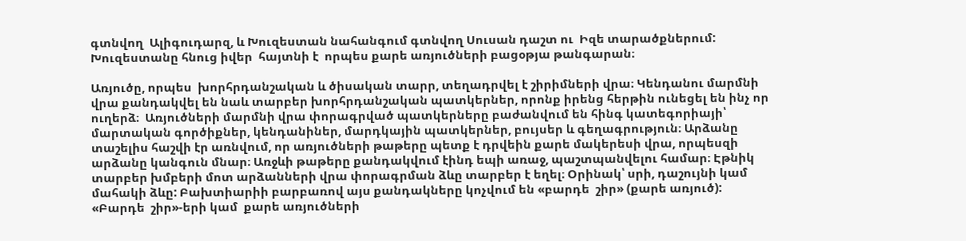գտնվող  Ալիգուդարզ, և Խուզեստան նահանգում գտնվող Սուսան դաշտ ու  Իզե տարածքներում: Խուզեստանը հնուց իվեր  հայտնի է  որպես քարե առյուծների բացօթյա թանգարան։

Առյուծը, որպես  խորհրդանշական և ծիսական տարր, տեղադրվել է շիրիմների վրա։ Կենդանու մարմնի վրա քանդակվել են նաև տարբեր խորհրդանշական պատկերներ, որոնք իրենց հերթին ունեցել են ինչ որ ուղերձ։  Առյուծների մարմնի վրա փորագրված պատկերները բաժանվում են հինգ կատեգորիայի՝ մարտական գործիքներ, կենդանիներ, մարդկային պատկերներ, բույսեր և գեղագրություն։ Արձանը տաշելիս հաշվի էր առնվում, որ առյուծների թաթերը պետք է դրվեին քարե մակերեսի վրա, որպեսզի արձանը կանգուն մնար։ Առջևի թաթերը քանդակվում էինդ եպի առաջ, պաշտպանվելու համար։ Էթնիկ տարբեր խմբերի մոտ արձանների վրա փորագրման ձևը տարբեր է եղել։ Օրինակ՝ սրի, դաշույնի կամ մահակի ձևը: Բախտիարիի բարբառով այս քանդակները կոչվում են «բարդե  շիր» (քարե առյուծ): «Բարդե  շիր»-երի կամ  քարե առյուծների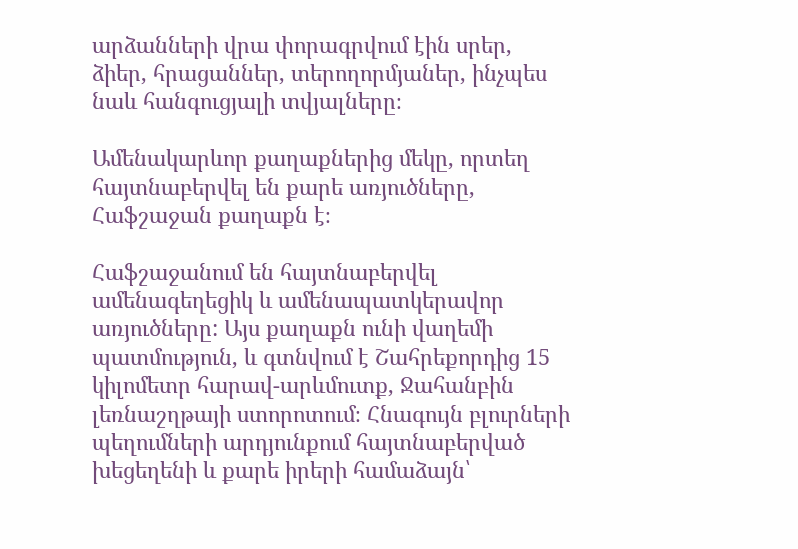արձանների վրա փորագրվում էին սրեր, ձիեր, հրացաններ, տերողորմյաներ, ինչպես նաև հանգուցյալի տվյալները։

Ամենակարևոր քաղաքներից մեկը, որտեղ հայտնաբերվել են քարե առյուծները, Հաֆշաջան քաղաքն է։

Հաֆշաջանում են հայտնաբերվել ամենագեղեցիկ և ամենապատկերավոր  առյուծները: Այս քաղաքն ունի վաղեմի պատմություն, և գտնվում է Շահրեքորդից 15 կիլոմետր հարավ-արևմուտք, Ջահանբին լեռնաշղթայի ստորոտում։ Հնագույն բլուրների  պեղումների արդյունքում հայտնաբերված խեցեղենի և քարե իրերի համաձայն՝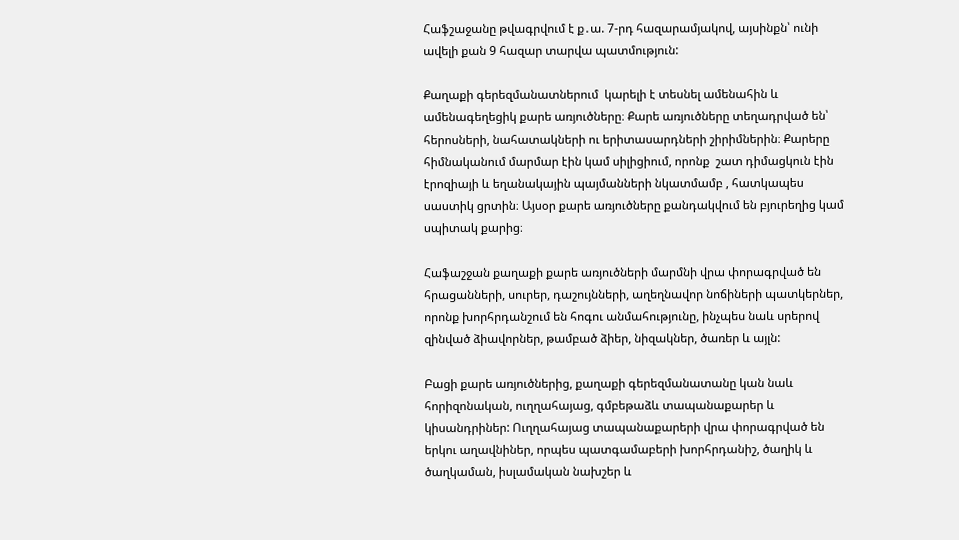Հաֆշաջանը թվագրվում է ք․ա. 7-րդ հազարամյակով, այսինքն՝ ունի ավելի քան 9 հազար տարվա պատմություն:

Քաղաքի գերեզմանատներում  կարելի է տեսնել ամենահին և ամենագեղեցիկ քարե առյուծները։ Քարե առյուծները տեղադրված են՝ հերոսների, նահատակների ու երիտասարդների շիրիմներին։ Քարերը հիմնականում մարմար էին կամ սիլիցիում, որոնք  շատ դիմացկուն էին  էրոզիայի և եղանակային պայմանների նկատմամբ , հատկապես սաստիկ ցրտին։ Այսօր քարե առյուծները քանդակվում են բյուրեղից կամ սպիտակ քարից։

Հաֆաշջան քաղաքի քարե առյուծների մարմնի վրա փորագրված են հրացանների, սուրեր, դաշույնների, աղեղնավոր նոճիների պատկերներ, որոնք խորհրդանշում են հոգու անմահությունը, ինչպես նաև սրերով զինված ձիավորներ, թամբած ձիեր, նիզակներ, ծառեր և այլն:

Բացի քարե առյուծներից, քաղաքի գերեզմանատանը կան նաև   հորիզոնական, ուղղահայաց, գմբեթաձև տապանաքարեր և կիսանդրիներ: Ուղղահայաց տապանաքարերի վրա փորագրված են երկու աղավնիներ, որպես պատգամաբերի խորհրդանիշ, ծաղիկ և ծաղկաման, իսլամական նախշեր և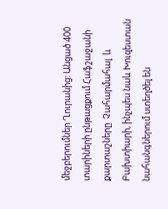մեջբերումներ Ղուրանից: Անցած 400 տարիների ընթացքում Հաֆշաջանի քարտաշները  Չահարմահալ  և Բախտիարի, ինչպես նաև Խուզեստան նահանգներում ստեղծել են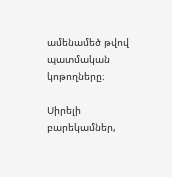ամենամեծ թվով պատմական կոթողները։

Սիրելի բարեկամներ,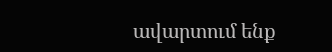ավարտում ենք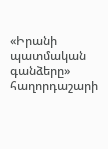«Իրանի պատմական գանձերը» հաղորդաշարի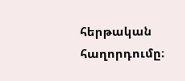հերթական հաղորդումը։